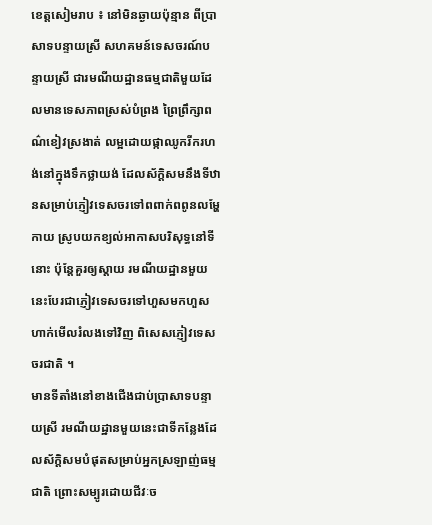ខេត្តសៀមរាប ៖ នៅមិនឆ្ងាយប៉ុន្មាន ពីប្រាសាទបន្ទាយស្រី សហគមន៍ទេសចរណ៍បន្ទាយស្រី ជារមណីយដ្ឋានធម្មជាតិមួយដែលមានទេសភាពស្រស់បំព្រង ព្រៃព្រឹក្សាពណ៌ខៀវស្រងាត់ លម្អដោយផ្កាឈូករីករហង់នៅក្នុងទឹកថ្លាយង់ ដែលស័ក្ដិសមនឹងទីឋានសម្រាប់ភ្ញៀវទេសចរទៅពពាក់ពពូនលម្ហែកាយ ស្រូបយកខ្យល់អាកាសបរិសុទ្ធនៅទីនោះ ប៉ុន្តែគួរឲ្យស្ដាយ រមណីយដ្ឋានមួយនេះបែរជាភ្ញៀវទេសចរទៅហួសមកហួស ហាក់មើលរំលងទៅវិញ ពិសេសភ្ញៀវទេសចរជាតិ ។
មានទីតាំងនៅខាងជើងជាប់ប្រាសាទបន្ទាយស្រី រមណីយដ្ឋានមួយនេះជាទីកន្លែងដែលស័ក្តិសមបំផុតសម្រាប់អ្នកស្រឡាញ់ធម្មជាតិ ព្រោះសម្បូរដោយជីវៈច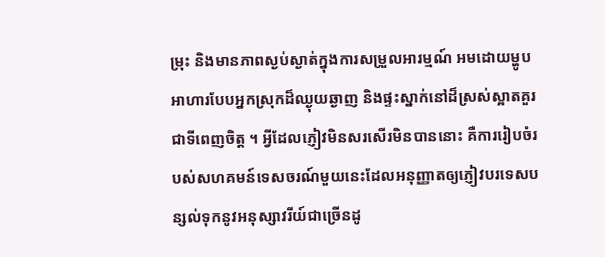ម្រុះ និងមានភាពស្ងប់ស្ងាត់ក្នុងការសម្រួលអារម្មណ៍ អមដោយម្ហូបអាហារបែបអ្នកស្រុកដ៏ឈ្ងុយឆ្ងាញ និងផ្ទះស្នាក់នៅដ៏ស្រស់ស្អាតគួរជាទីពេញចិត្ត ។ អ្វីដែលភ្ញៀវមិនសរសើរមិនបាននោះ គឺការរៀបចំរបស់សហគមន៍ទេសចរណ៍មួយនេះដែលអនុញ្ញាតឲ្យភ្ញៀវបរទេសបន្សល់ទុកនូវអនុស្សាវរីយ៍ជាច្រើនដូ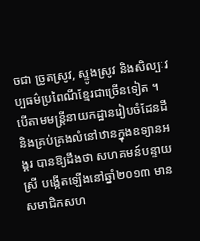ចជា ច្រូតស្រូវ, ស្ទូងស្រូវ និងសិល្បៈវប្បធម៌ប្រពៃណីខ្មែរជាច្រើនទៀត ។
បើតាមមន្ត្រីនាយកដ្ឋានរៀបចំដែនដី និងគ្រប់គ្រងលំនៅឋានក្នុងឧទ្យានអង្គរ បានឱ្យដឹងថា សហគមន៍បន្ទាយស្រី បង្កើតឡើងនៅឆ្នាំ២០១៣ មានសមាជិកសហ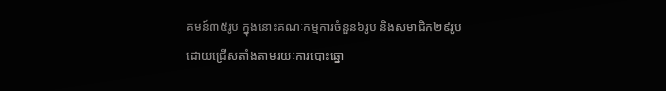គមន៍៣៥រូប ក្នុងនោះគណៈកម្មការចំនួន៦រូប និងសមាជិក២៩រូប ដោយជ្រើសតាំងតាមរយៈការបោះឆ្នោ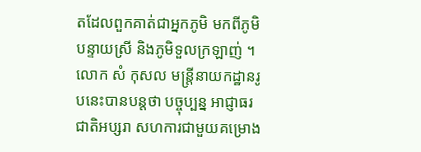តដែលពួកគាត់ជាអ្នកភូមិ មកពីភូមិបន្ទាយស្រី និងភូមិទួលក្រឡាញ់ ។
លោក សំ កុសល មន្ត្រីនាយកដ្ឋានរូបនេះបានបន្ដថា បច្ចុប្បន្ន អាជ្ញាធរជាតិអប្សរា សហការជាមួយគម្រោង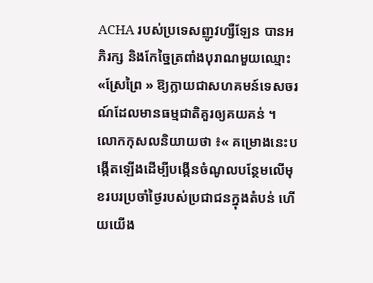ACHA របស់ប្រទេសញូវហ្សឺឡែន បានអភិរក្ស និងកែច្នៃត្រពាំងបុរាណមួយឈ្មោះ «ស្រែព្រៃ » ឱ្យក្លាយជាសហគមន៍ទេសចរណ៍ដែលមានធម្មជាតិគួរឲ្យគយគន់ ។ លោកកុសលនិយាយថា ៖« គម្រោងនេះបង្កើតឡើងដើម្បីបង្កើនចំណូលបន្ថែមលើមុខរបរប្រចាំថ្ងៃរបស់ប្រជាជនក្នុងតំបន់ ហើយយើង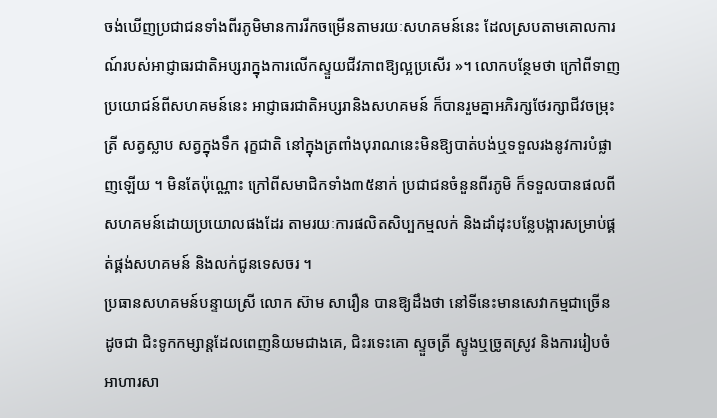ចង់ឃើញប្រជាជនទាំងពីរភូមិមានការរីកចម្រើនតាមរយៈសហគមន៍នេះ ដែលស្របតាមគោលការណ៍របស់អាជ្ញាធរជាតិអប្សរាក្នុងការលើកស្ទួយជីវភាពឱ្យល្អប្រសើរ »។ លោកបន្ថែមថា ក្រៅពីទាញប្រយោជន៍ពីសហគមន៍នេះ អាជ្ញាធរជាតិអប្សរានិងសហគមន៍ ក៏បានរួមគ្នាអភិរក្សថែរក្សាជីវចម្រុះ ត្រី សត្វស្លាប សត្វក្នុងទឹក រុក្ខជាតិ នៅក្នុងត្រពាំងបុរាណនេះមិនឱ្យបាត់បង់ឬទទួលរងនូវការបំផ្លាញឡើយ ។ មិនតែប៉ុណ្ណោះ ក្រៅពីសមាជិកទាំង៣៥នាក់ ប្រជាជនចំនួនពីរភូមិ ក៏ទទួលបានផលពីសហគមន៍ដោយប្រយោលផងដែរ តាមរយៈការផលិតសិប្បកម្មលក់ និងដាំដុះបន្លែបង្ការសម្រាប់ផ្គត់ផ្គង់សហគមន៍ និងលក់ជូនទេសចរ ។
ប្រធានសហគមន៍បន្ទាយស្រី លោក ស៊ាម សារឿន បានឱ្យដឹងថា នៅទីនេះមានសេវាកម្មជាច្រើន ដូចជា ជិះទូកកម្សាន្ដដែលពេញនិយមជាងគេ, ជិះរទេះគោ ស្ទួចត្រី ស្ទូងឬច្រូតស្រូវ និងការរៀបចំអាហារសា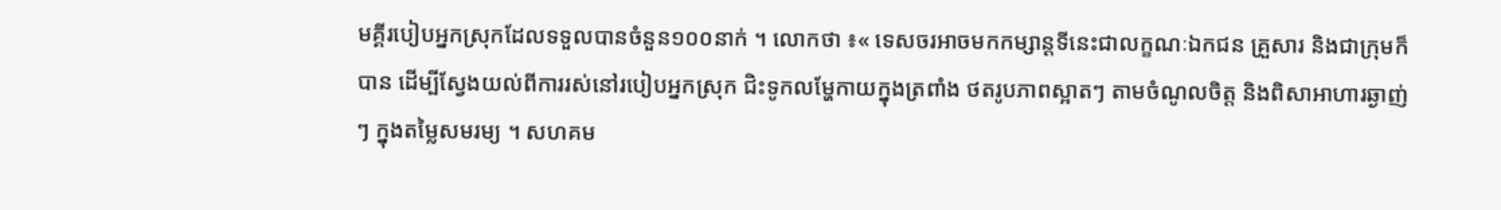មគ្គីរបៀបអ្នកស្រុកដែលទទួលបានចំនួន១០០នាក់ ។ លោកថា ៖« ទេសចរអាចមកកម្សាន្តទីនេះជាលក្ខណៈឯកជន គ្រួសារ និងជាក្រុមក៏បាន ដើម្បីស្វែងយល់ពីការរស់នៅរបៀបអ្នកស្រុក ជិះទូកលម្ហែកាយក្នុងត្រពាំង ថតរូបភាពស្អាតៗ តាមចំណូលចិត្ត និងពិសាអាហារឆ្ងាញ់ៗ ក្នុងតម្លៃសមរម្យ ។ សហគម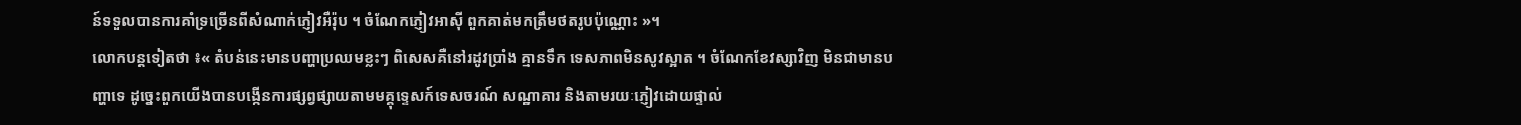ន៍ទទួលបានការគាំទ្រច្រើនពីសំណាក់ភ្ញៀវអឺរ៉ុប ។ ចំណែកភ្ញៀវអាស៊ី ពួកគាត់មកត្រឹមថតរូបប៉ុណ្ណោះ »។
លោកបន្តទៀតថា ៖« តំបន់នេះមានបញ្ហាប្រឈមខ្លះៗ ពិសេសគឺនៅរដូវប្រាំង គ្មានទឹក ទេសភាពមិនសូវស្អាត ។ ចំណែកខែវស្សាវិញ មិនជាមានបញ្ហាទេ ដូច្នេះពួកយើងបានបង្កើនការផ្សព្វផ្សាយតាមមគ្គុទ្ទេសក៍ទេសចរណ៍ សណ្ឋាគារ និងតាមរយៈភ្ញៀវដោយផ្ទាល់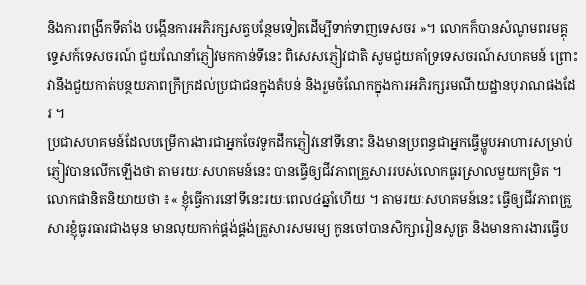និងការពង្រីកទីតាំង បង្កើនការអភិរក្សសត្វបន្ថែមទៀតដើម្បីទាក់ទាញទេសចរ »។ លោកក៏បានសំណូមពរមគ្គុទ្ទេសក៍ទេសចរណ៍ ជួយណែនាំភ្ញៀវមកកាន់ទីនេះ ពិសេសភ្ញៀវជាតិ សូមជួយគាំទ្រទេសចរណ៍សហគមន៍ ព្រោះវានឹងជួយកាត់បន្ថយភាពក្រីក្រដល់ប្រជាជនក្នុងតំបន់ និងរួមចំណែកក្នុងការអភិរក្សរមណីយដ្ឋានបុរាណផងដែរ ។
ប្រជាសហគមន៍ដែលបម្រើការងារជាអ្នកចែវទូកដឹកភ្ញៀវនៅទីនោះ និងមានប្រពន្ធជាអ្នកធ្វើម្ហូបអាហារសម្រាប់ភ្ញៀវបានលើកឡើងថា តាមរយៈសហគមន៍នេះ បានធ្វើឲ្យជីវភាពគ្រួសាររបស់លោកធូរស្រាលមួយកម្រិត ។
លោកផានិតនិយាយថា ៖« ខ្ញុំធ្វើការនៅទីនេះរយៈពេល៤ឆ្នាំហើយ ។ តាមរយៈសហគមន៍នេះ ធ្វើឲ្យជីវភាពគ្រួសារខ្ញុំធូរធារជាងមុន មានលុយកាក់ផ្គង់ផ្គង់គ្រួសារសមរម្យ កូនចៅបានសិក្សារៀនសូត្រ និងមានការងារធ្វើប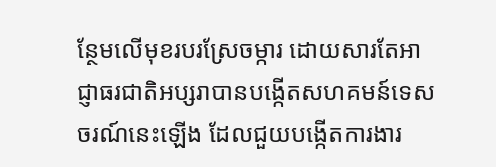ន្ថែមលើមុខរបរស្រែចម្ការ ដោយសារតែអាជ្ញាធរជាតិអប្សរាបានបង្កើតសហគមន៍ទេសចរណ៍នេះឡើង ដែលជួយបង្កើតការងារ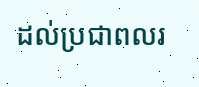ដល់ប្រជាពលរ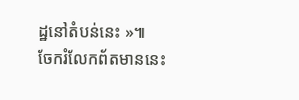ដ្ឋនៅតំបន់នេះ »៕
ចែករំលែកព័តមាននេះ